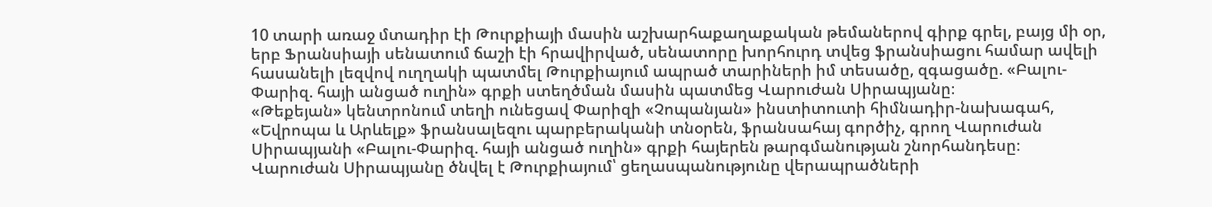10 տարի առաջ մտադիր էի Թուրքիայի մասին աշխարհաքաղաքական թեմաներով գիրք գրել, բայց մի օր, երբ Ֆրանսիայի սենատում ճաշի էի հրավիրված, սենատորը խորհուրդ տվեց ֆրանսիացու համար ավելի հասանելի լեզվով ուղղակի պատմել Թուրքիայում ապրած տարիների իմ տեսածը, զգացածը. «Բալու-Փարիզ. հայի անցած ուղին» գրքի ստեղծման մասին պատմեց Վարուժան Սիրապյանը։
«Թեքեյան» կենտրոնում տեղի ունեցավ Փարիզի «Չոպանյան» ինստիտուտի հիմնադիր-նախագահ, «Եվրոպա և Արևելք» ֆրանսալեզու պարբերականի տնօրեն, ֆրանսահայ գործիչ, գրող Վարուժան Սիրապյանի «Բալու-Փարիզ. հայի անցած ուղին» գրքի հայերեն թարգմանության շնորհանդեսը։
Վարուժան Սիրապյանը ծնվել է Թուրքիայում՝ ցեղասպանությունը վերապրածների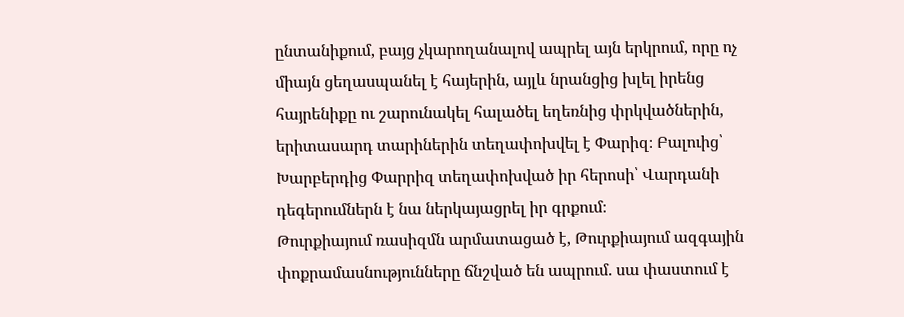ընտանիքում, բայց չկարողանալով ապրել այն երկրում, որը ոչ միայն ցեղասպանել է հայերին, այլև նրանցից խլել իրենց հայրենիքը ու շարունակել հալածել եղեռնից փրկվածներին, երիտասարդ տարիներին տեղափոխվել է Փարիզ։ Բալուից՝ Խարբերդից Փարրիզ տեղափոխված իր հերոսի՝ Վարդանի դեգերումներն է նա ներկայացրել իր գրքում։
Թուրքիայում ռասիզմն արմատացած է, Թուրքիայում ազգային փոքրամասնությունները ճնշված են ապրում. սա փաստում է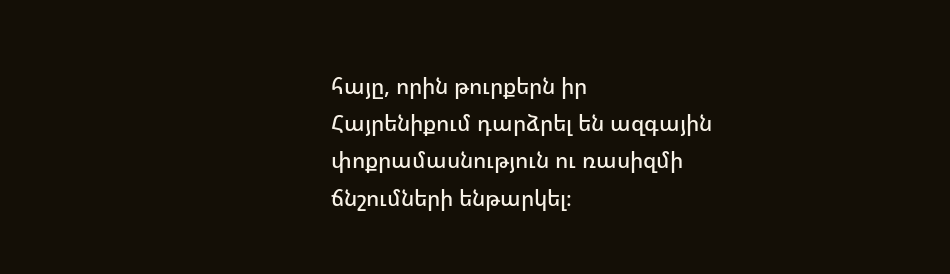հայը, որին թուրքերն իր Հայրենիքում դարձրել են ազգային փոքրամասնություն ու ռասիզմի ճնշումների ենթարկել։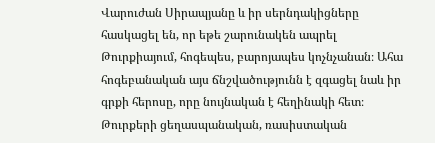Վարուժան Սիրապյանը և իր սերնդակիցները հասկացել են, որ եթե շարունակեն ապրել Թուրքիայում, հոգեպես, բարոյապես կոչնչանան։ Ահա հոգեբանական այս ճնշվածությունն է զգացել նաև իր գրքի հերոսը, որը նույնական է հեղինակի հետ։ Թուրքերի ցեղասպանական, ռասիստական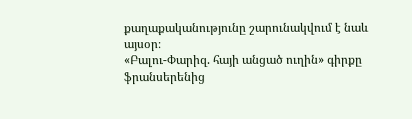քաղաքականությունը շարունակվում է նաև այսօր։
«Բալու-Փարիզ. հայի անցած ուղին» գիրքը ֆրանսերենից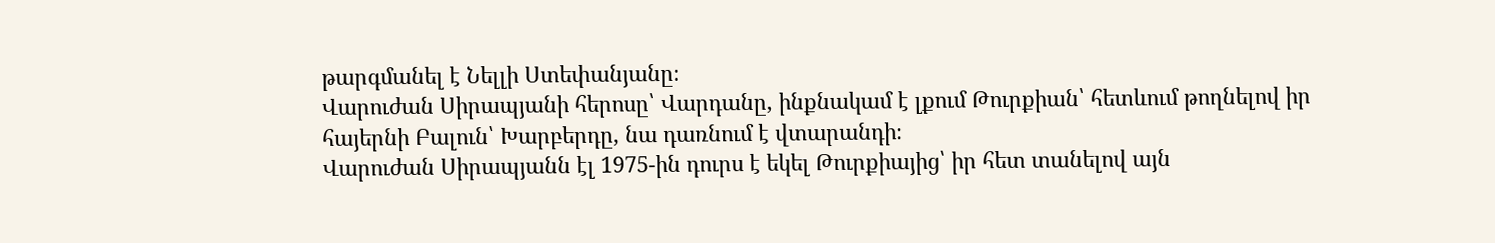թարգմանել է Նելլի Ստեփանյանը։
Վարուժան Սիրապյանի հերոսը՝ Վարդանը, ինքնակամ է լքում Թուրքիան՝ հետևում թողնելով իր հայերնի Բալուն՝ Խարբերդը, նա դառնում է վտարանդի։
Վարուժան Սիրապյանն էլ 1975-ին դուրս է եկել Թուրքիայից՝ իր հետ տանելով այն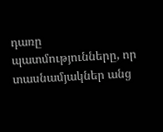դառը պատմությունները, որ տասնամյակներ անց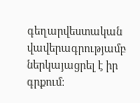գեղարվեստական վավերագրությամբ ներկայացրել է իր գրքում։